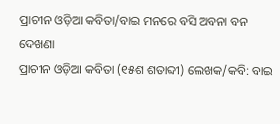ପ୍ରାଚୀନ ଓଡ଼ିଆ କବିତା/ବାଇ ମନରେ ବସି ଅବନା ବନ
ଦେଖଣା
ପ୍ରାଚୀନ ଓଡ଼ିଆ କବିତା (୧୫ଶ ଶତାବ୍ଦୀ) ଲେଖକ/କବି: ବାଇ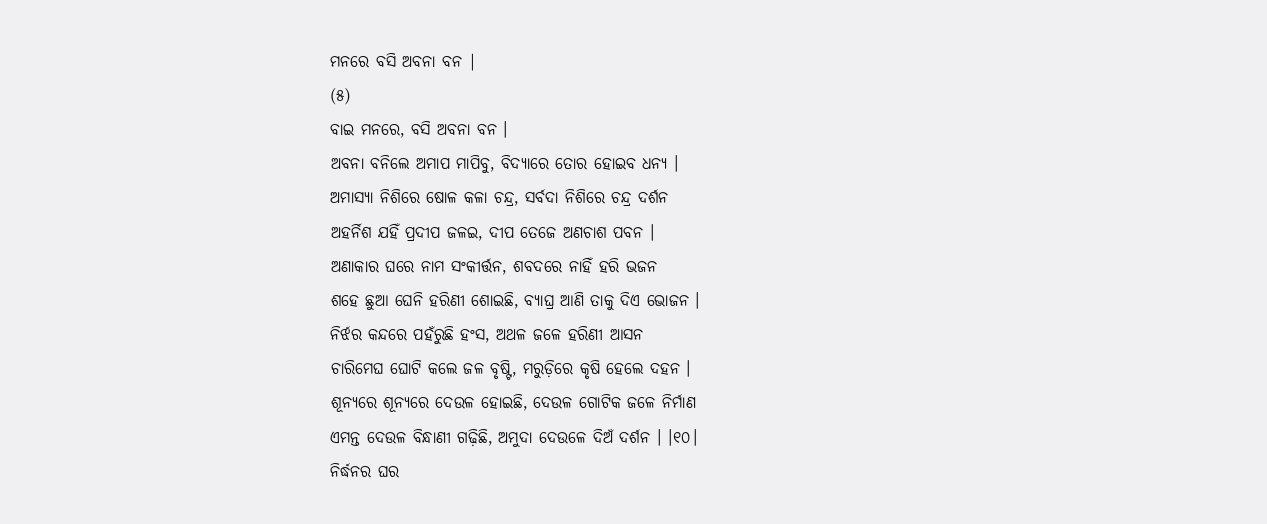ମନରେ ବସି ଅବନା ବନ |
(୫)
ବାଇ ମନରେ, ବସି ଅବନା ବନ ।
ଅବନା ବନିଲେ ଅମାପ ମାପିବୁ, ବିଦ୍ୟାରେ ତୋର ହୋଇବ ଧନ୍ୟ ।
ଅମାସ୍ୟା ନିଶିରେ ଷୋଳ କଳା ଚନ୍ଦ୍ର, ସର୍ବଦା ନିଶିରେ ଚନ୍ଦ୍ର ଦର୍ଶନ
ଅହର୍ନିଶ ଯହିଁ ପ୍ରଦୀପ ଜଳଇ, ଦୀପ ତେଜେ ଅଣଚାଶ ପବନ ।
ଅଣାକାର ଘରେ ନାମ ସଂକୀର୍ତ୍ତନ, ଶବଦରେ ନାହିଁ ହରି ଭଜନ
ଶହେ ଛୁଆ ଘେନି ହରିଣୀ ଶୋଇଛି, ବ୍ୟାଘ୍ର ଆଣି ତାକୁ ଦିଏ ଭୋଜନ ।
ନିର୍ଝର କନ୍ଦରେ ପହଁରୁଛି ହଂସ, ଅଥଳ ଜଳେ ହରିଣୀ ଆସନ
ଚାରିମେଘ ଘୋଟି କଲେ ଜଳ ବୃଷ୍ଟି, ମରୁଡ଼ିରେ କୃଷି ହେଲେ ଦହନ ।
ଶୂନ୍ୟରେ ଶୂନ୍ୟରେ ଦେଉଳ ହୋଇଛି, ଦେଉଳ ଗୋଟିକ ଜଳେ ନିର୍ମାଣ
ଏମନ୍ତ ଦେଉଳ ବିନ୍ଧାଣୀ ଗଢ଼ିଛି, ଅମୁଦା ଦେଉଳେ ଦିଅଁ ଦର୍ଶନ । ।୧୦।
ନିର୍ଦ୍ଧନର ଘର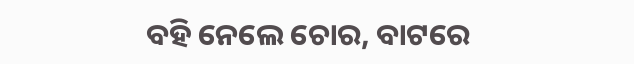ବହି ନେଲେ ଚୋର, ବାଟରେ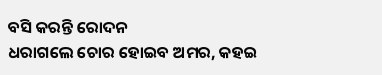ବସି କରନ୍ତି ରୋଦନ
ଧରାଗଲେ ଚୋର ହୋଇବ ଅମର, କହଇ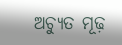ଅଚ୍ୟୁତ ମୂଢ଼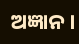ଅଜ୍ଞାନ ।